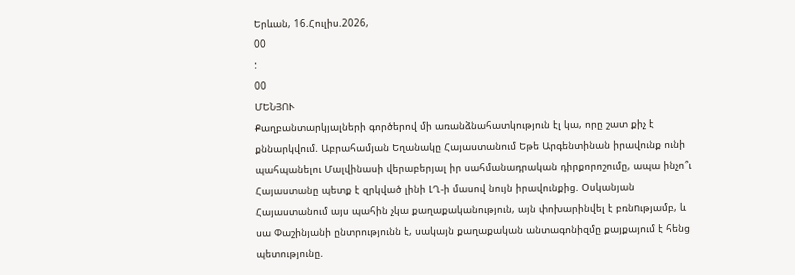Երևան, 16.Հուլիս.2026,
00
:
00
ՄԵՆՅՈՒ
Քաղբանտարկյալների գործերով մի առանձնահատկություն էլ կա, որը շատ քիչ է քննարկվում. Աբրահամյան Եղանակը Հայաստանում Եթե Արգենտինան իրավունք ունի պահպանելու Մալվինասի վերաբերյալ իր սահմանադրական դիրքորոշումը, ապա ինչո՞ւ Հայաստանը պետք է զրկված լինի ԼՂ-ի մասով նույն իրավունքից. Օսկանյան Հայաստանում այս պահին չկա քաղաքականություն, այն փոխարինվել է բռնnւթյամբ, և սա Փաշինյանի ընտրությունն է, սակայն քաղաքական անտագոնիզմը քայքայում է հենց պետությունը.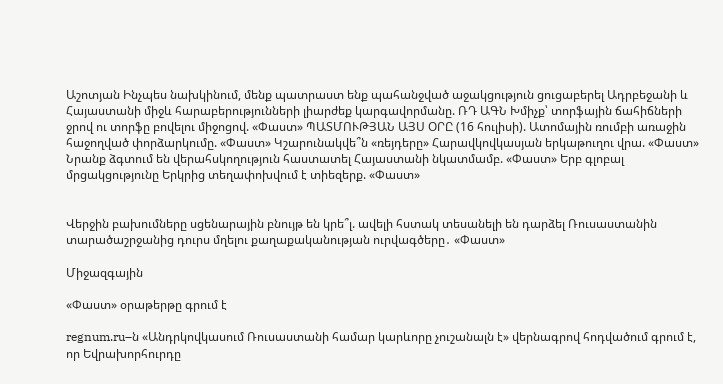Աշոտյան Ինչպես նախկինում, մենք պատրաստ ենք պահանջված աջակցություն ցուցաբերել Ադրբեջանի և Հայաստանի միջև հարաբերությունների լիարժեք կարգավորմանը. ՌԴ ԱԳՆ Խմիչք՝ տորֆային ճահիճների ջրով ու տորֆը բովելու միջոցով. «Փաստ» ՊԱՏՄՈՒԹՅԱՆ ԱՅՍ ՕՐԸ (16 հուլիսի). Ատոմային ռումբի առաջին հաջողված փորձարկումը. «Փաստ» Կշարունակվե՞ն «ռեյդերը» Հարավկովկասյան երկաթուղու վրա. «Փաստ» Նրանք ձգտում են վերահսկողություն հաստատել Հայաստանի նկատմամբ. «Փաստ» Երբ գլոբալ մրցակցությունը Երկրից տեղափոխվում է տիեզերք. «Փաստ»


Վերջին բախումները սցենարային բնույթ են կրե՞լ. ավելի հստակ տեսանելի են դարձել Ռուսաստանին տարածաշրջանից դուրս մղելու քաղաքականության ուրվագծերը․ «Փաստ»

Միջազգային

«Փաստ» օրաթերթը գրում է

regnum.ru–ն «Անդրկովկասում Ռուսաստանի համար կարևորը չուշանալն է» վերնագրով հոդվածում գրում է, որ Եվրախորհուրդը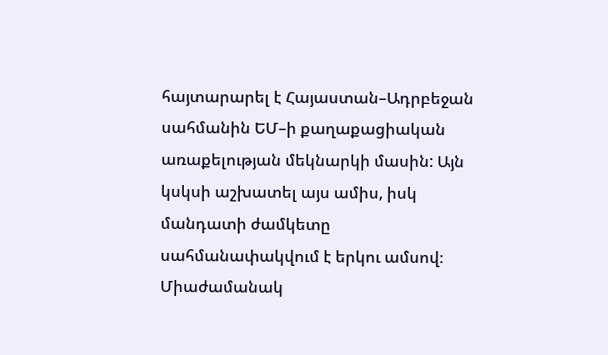հայտարարել է Հայաստան–Ադրբեջան սահմանին ԵՄ–ի քաղաքացիական առաքելության մեկնարկի մասին: Այն կսկսի աշխատել այս ամիս, իսկ մանդատի ժամկետը սահմանափակվում է երկու ամսով։ Միաժամանակ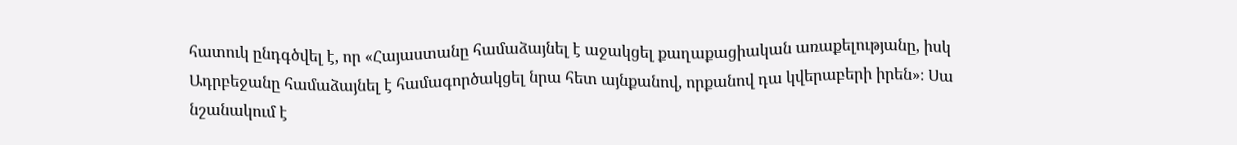հատուկ ընդգծվել է, որ «Հայաստանը համաձայնել է աջակցել քաղաքացիական առաքելությանը, իսկ Ադրբեջանը համաձայնել է համագործակցել նրա հետ այնքանով, որքանով դա կվերաբերի իրեն»։ Սա նշանակում է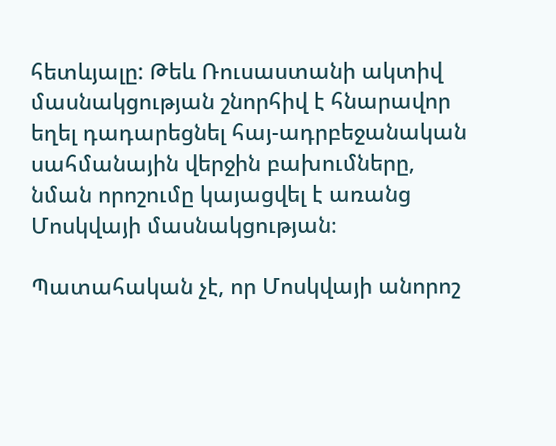հետևյալը: Թեև Ռուսաստանի ակտիվ մասնակցության շնորհիվ է հնարավոր եղել դադարեցնել հայ-ադրբեջանական սահմանային վերջին բախումները, նման որոշումը կայացվել է առանց Մոսկվայի մասնակցության։

Պատահական չէ, որ Մոսկվայի անորոշ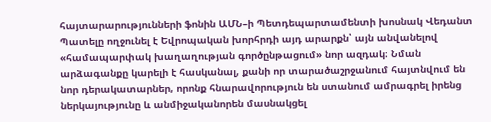հայտարարությունների ֆոնին ԱՄՆ–ի Պետդեպարտամենտի խոսնակ Վեդանտ Պատելը ողջունել է Եվրոպական խորհրդի այդ արարքն՝ այն անվանելով «համապարփակ խաղաղության գործընթացում» նոր ազդակ։ Նման արձագանքը կարելի է հասկանալ, քանի որ տարածաշրջանում հայտնվում են նոր դերակատարներ, որոնք հնարավորություն են ստանում ամրագրել իրենց ներկայությունը և անմիջականորեն մասնակցել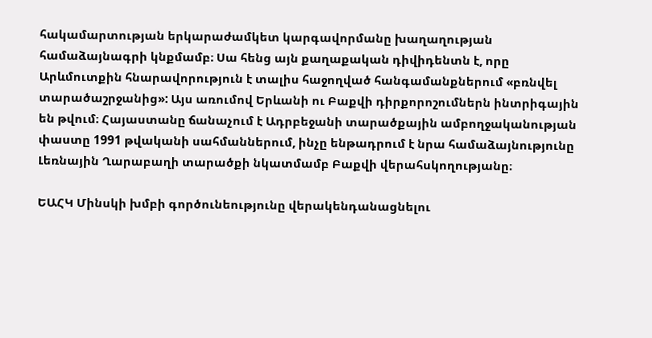հակամարտության երկարաժամկետ կարգավորմանը խաղաղության համաձայնագրի կնքմամբ։ Սա հենց այն քաղաքական դիվիդենտն է, որը Արևմուտքին հնարավորություն է տալիս հաջողված հանգամանքներում «բռնվել տարածաշրջանից»: Այս առումով Երևանի ու Բաքվի դիրքորոշումներն ինտրիգային են թվում։ Հայաստանը ճանաչում է Ադրբեջանի տարածքային ամբողջականության փաստը 1991 թվականի սահմաններում, ինչը ենթադրում է նրա համաձայնությունը Լեռնային Ղարաբաղի տարածքի նկատմամբ Բաքվի վերահսկողությանը։

ԵԱՀԿ Մինսկի խմբի գործունեությունը վերակենդանացնելու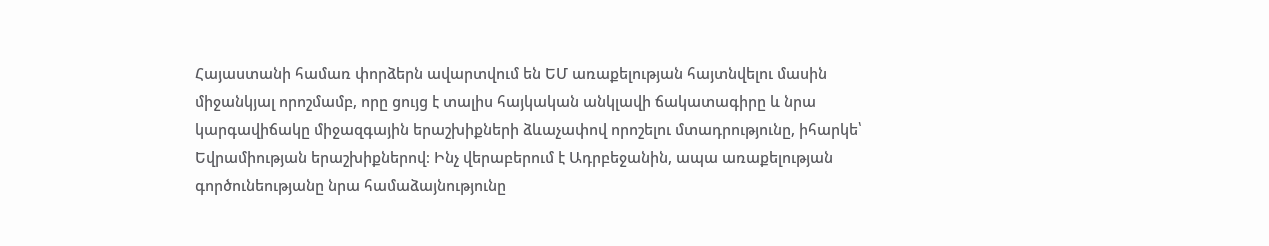Հայաստանի համառ փորձերն ավարտվում են ԵՄ առաքելության հայտնվելու մասին միջանկյալ որոշմամբ, որը ցույց է տալիս հայկական անկլավի ճակատագիրը և նրա կարգավիճակը միջազգային երաշխիքների ձևաչափով որոշելու մտադրությունը, իհարկե՝ Եվրամիության երաշխիքներով։ Ինչ վերաբերում է Ադրբեջանին, ապա առաքելության գործունեությանը նրա համաձայնությունը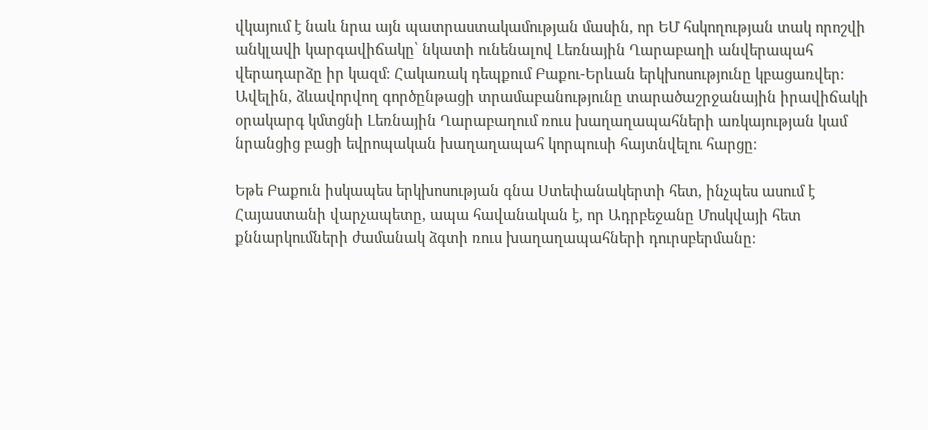վկայում է նաև նրա այն պատրաստակամության մասին, որ ԵՄ հսկողության տակ որոշվի անկլավի կարգավիճակը՝ նկատի ունենալով Լեռնային Ղարաբաղի անվերապահ վերադարձը իր կազմ։ Հակառակ դեպքում Բաքու-Երևան երկխոսությունը կբացառվեր։ Ավելին, ձևավորվող գործընթացի տրամաբանությունը տարածաշրջանային իրավիճակի օրակարգ կմտցնի Լեռնային Ղարաբաղում ռուս խաղաղապահների առկայության կամ նրանցից բացի եվրոպական խաղաղապահ կորպուսի հայտնվելու հարցը։

Եթե Բաքուն իսկապես երկխոսության գնա Ստեփանակերտի հետ, ինչպես ասում է Հայաստանի վարչապետը, ապա հավանական է, որ Ադրբեջանը Մոսկվայի հետ քննարկումների ժամանակ ձգտի ռուս խաղաղապահների դուրսբերմանը։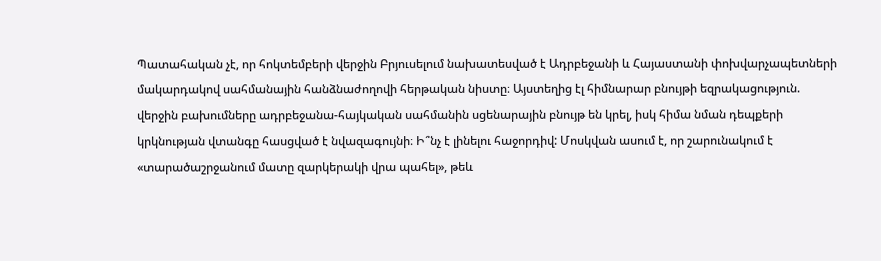Պատահական չէ, որ հոկտեմբերի վերջին Բրյուսելում նախատեսված է Ադրբեջանի և Հայաստանի փոխվարչապետների մակարդակով սահմանային հանձնաժողովի հերթական նիստը։ Այստեղից էլ հիմնարար բնույթի եզրակացություն. վերջին բախումները ադրբեջանա-հայկական սահմանին սցենարային բնույթ են կրել, իսկ հիմա նման դեպքերի կրկնության վտանգը հասցված է նվազագույնի։ Ի՞նչ է լինելու հաջորդիվ: Մոսկվան ասում է, որ շարունակում է «տարածաշրջանում մատը զարկերակի վրա պահել», թեև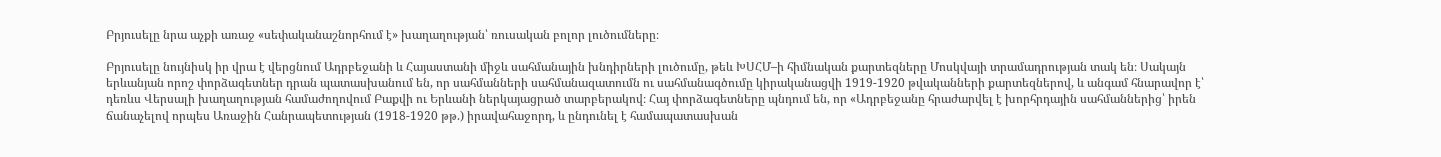Բրյուսելը նրա աչքի առաջ «սեփականաշնորհում է» խաղաղության՝ ռուսական բոլոր լուծումները։

Բրյուսելը նույնիսկ իր վրա է վերցնում Ադրբեջանի և Հայաստանի միջև սահմանային խնդիրների լուծումը, թեև ԽՍՀՄ–ի հիմնական քարտեզները Մոսկվայի տրամադրության տակ են։ Սակայն երևանյան որոշ փորձագետներ դրան պատասխանում են, որ սահմանների սահմանազատումն ու սահմանագծումը կիրականացվի 1919-1920 թվականների քարտեզներով, և անգամ հնարավոր է՝ դեռևս Վերսալի խաղաղության համաժողովում Բաքվի ու Երևանի ներկայացրած տարբերակով։ Հայ փորձագետները պնդում են, որ «Ադրբեջանը հրաժարվել է խորհրդային սահմաններից՝ իրեն ճանաչելով որպես Առաջին Հանրապետության (1918-1920 թթ.) իրավահաջորդ, և ընդունել է համապատասխան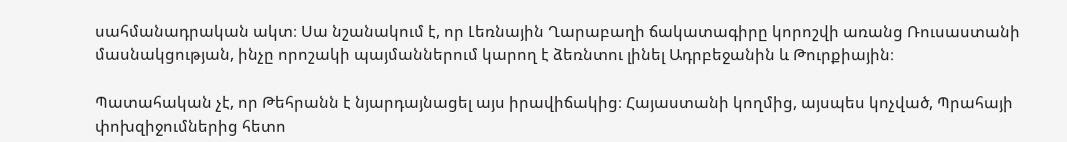սահմանադրական ակտ։ Սա նշանակում է, որ Լեռնային Ղարաբաղի ճակատագիրը կորոշվի առանց Ռուսաստանի մասնակցության, ինչը որոշակի պայմաններում կարող է ձեռնտու լինել Ադրբեջանին և Թուրքիային։

Պատահական չէ, որ Թեհրանն է նյարդայնացել այս իրավիճակից։ Հայաստանի կողմից, այսպես կոչված, Պրահայի փոխզիջումներից հետո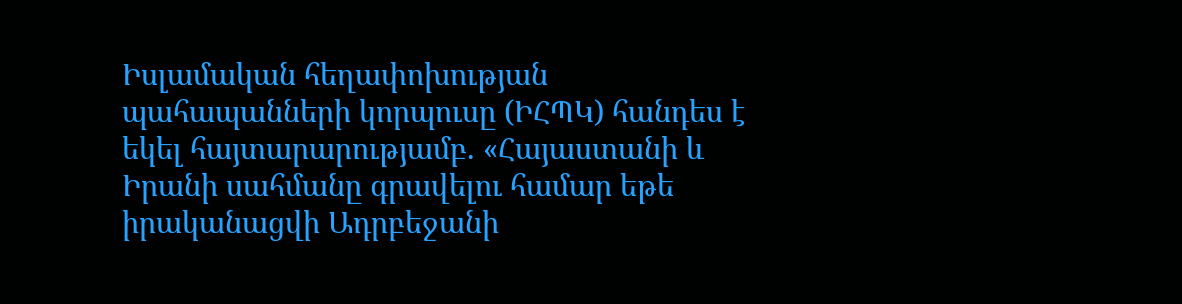Իսլամական հեղափոխության պահապանների կորպուսը (ԻՀՊԿ) հանդես է եկել հայտարարությամբ. «Հայաստանի և Իրանի սահմանը գրավելու համար եթե իրականացվի Ադրբեջանի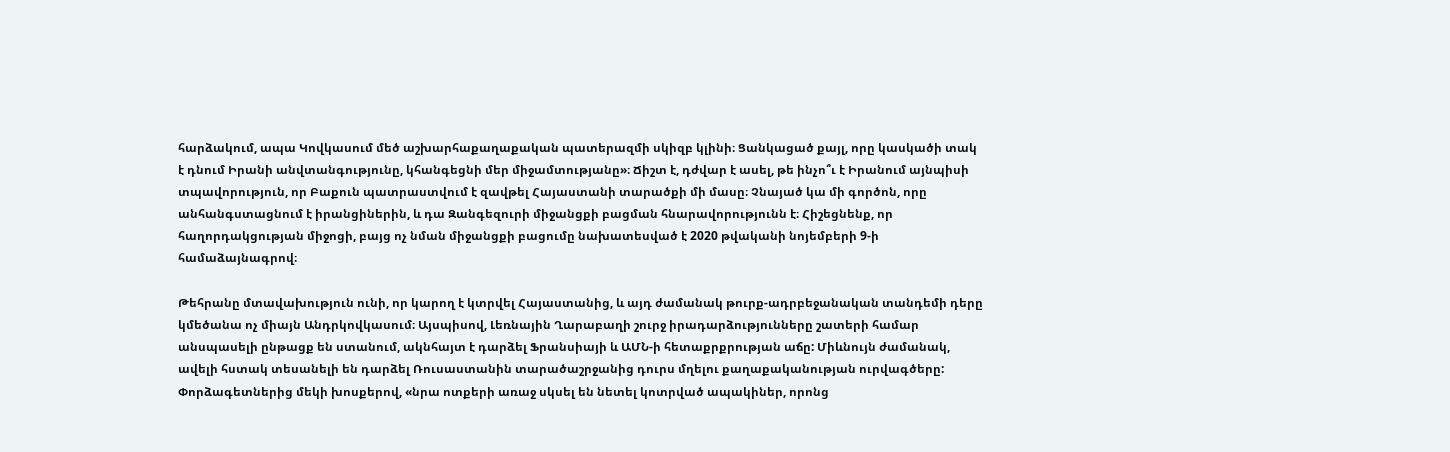հարձակում, ապա Կովկասում մեծ աշխարհաքաղաքական պատերազմի սկիզբ կլինի։ Ցանկացած քայլ, որը կասկածի տակ է դնում Իրանի անվտանգությունը, կհանգեցնի մեր միջամտությանը»։ Ճիշտ է, դժվար է ասել, թե ինչո՞ւ է Իրանում այնպիսի տպավորություն, որ Բաքուն պատրաստվում է զավթել Հայաստանի տարածքի մի մասը։ Չնայած կա մի գործոն, որը անհանգստացնում է իրանցիներին, և դա Զանգեզուրի միջանցքի բացման հնարավորությունն է։ Հիշեցնենք, որ հաղորդակցության միջոցի, բայց ոչ նման միջանցքի բացումը նախատեսված է 2020 թվականի նոյեմբերի 9-ի համաձայնագրով։

Թեհրանը մտավախություն ունի, որ կարող է կտրվել Հայաստանից, և այդ ժամանակ թուրք-ադրբեջանական տանդեմի դերը կմեծանա ոչ միայն Անդրկովկասում։ Այսպիսով, Լեռնային Ղարաբաղի շուրջ իրադարձությունները շատերի համար անսպասելի ընթացք են ստանում, ակնհայտ է դարձել Ֆրանսիայի և ԱՄՆ-ի հետաքրքրության աճը: Միևնույն ժամանակ, ավելի հստակ տեսանելի են դարձել Ռուսաստանին տարածաշրջանից դուրս մղելու քաղաքականության ուրվագծերը: Փորձագետներից մեկի խոսքերով, «նրա ոտքերի առաջ սկսել են նետել կոտրված ապակիներ, որոնց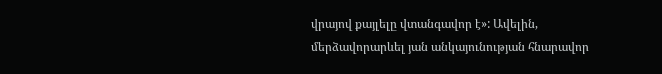վրայով քայլելը վտանգավոր է»: Ավելին, մերձավորարևել յան անկայունության հնարավոր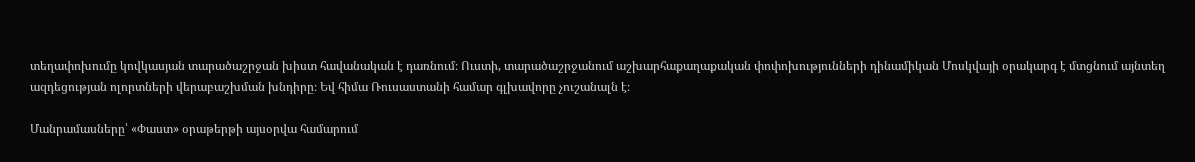տեղափոխումը կովկասյան տարածաշրջան խիստ հավանական է դառնում։ Ուստի, տարածաշրջանում աշխարհաքաղաքական փոփոխությունների դինամիկան Մոսկվայի օրակարգ է մտցնում այնտեղ ազդեցության ոլորտների վերաբաշխման խնդիրը։ Եվ հիմա Ռուսաստանի համար գլխավորը չուշանալն է։

Մանրամասները՝ «Փաստ» օրաթերթի այսօրվա համարում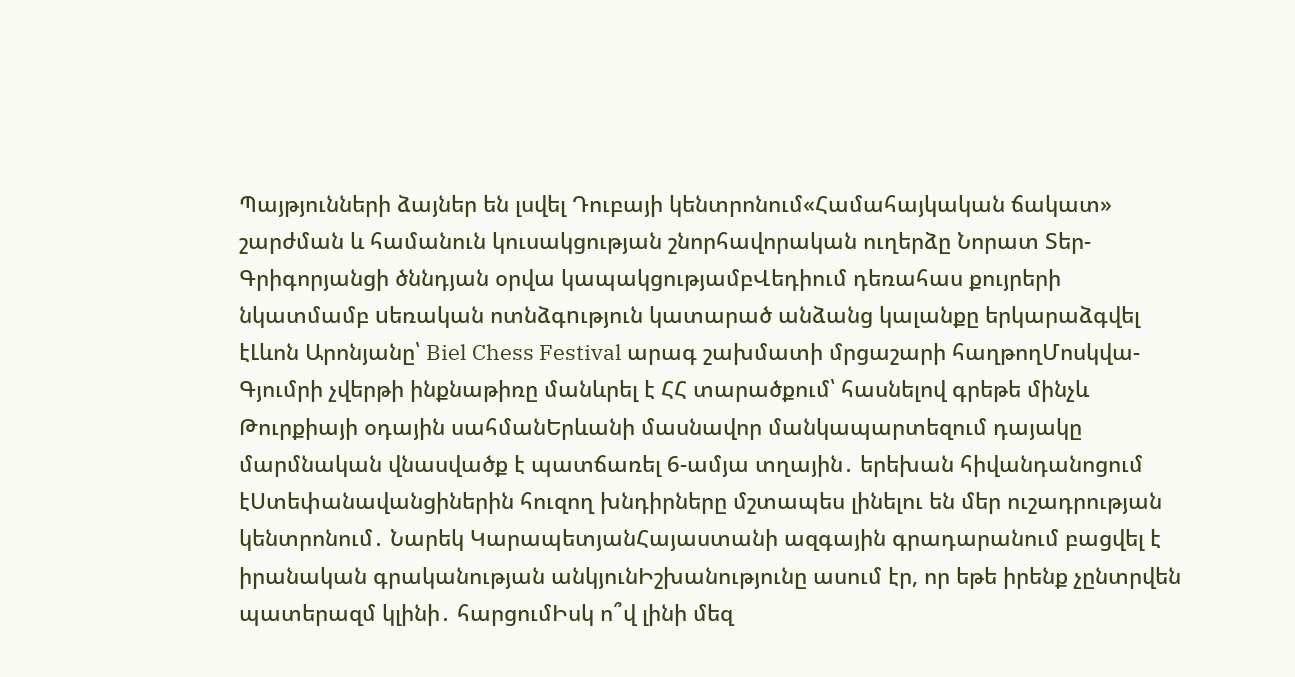Պայթյունների ձայներ են լսվել Դուբայի կենտրոնում«Համահայկական ճակատ» շարժման և համանուն կուսակցության շնորհավորական ուղերձը Նորատ Տեր-Գրիգորյանցի ծննդյան օրվա կապակցությամբՎեդիում դեռահաս քույրերի նկատմամբ uեռական ոտնձգnւթյուն կատարած անձանց կալանքը երկարաձգվել էԼևոն Արոնյանը՝ Biel Chess Festival արագ շախմատի մրցաշարի հաղթողՄոսկվա-Գյումրի չվերթի ինքնաթիռը մանևրել է ՀՀ տարածքում՝ հասնելով գրեթե մինչև Թուրքիայի օդային սահմանԵրևանի մասնավոր մանկապարտեզում դայակը մարմնական վնասվածք է պատճառել 6-ամյա տղային․ երեխան հիվանդանոցում էՍտեփանավանցիներին հուզող խնդիրները մշտապես լինելու են մեր ուշադրության կենտրոնում․ Նարեկ ԿարապետյանՀայաստանի ազգային գրադարանում բացվել է իրանական գրականության անկյունԻշխանությունը ասում էր, որ եթե իրենք չընտրվեն պատերազմ կլինի․ հարցումԻսկ ո՞վ լինի մեզ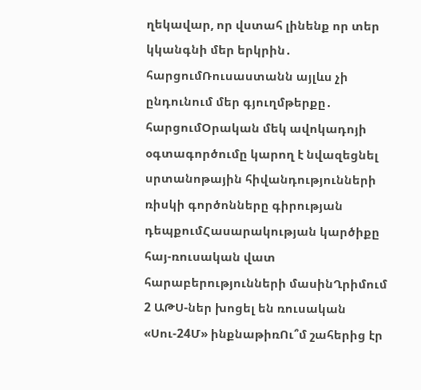ղեկավար, որ վստահ լինենք որ տեր կկանգնի մեր երկրին․ հարցումՌուսաստանն այլևս չի ընդունում մեր գյուղմթերքը․ հարցումՕրական մեկ ավոկադոյի օգտագործումը կարող է նվազեցնել սրտանոթային հիվանդությունների ռիսկի գործոնները գիրության դեպքումՀասարակության կարծիքը հայ-ռուսական վատ հարաբերությունների մասինՂրիմում 2 ԱԹՍ-ներ խոցել են ռուսական «Սու-24Մ» ինքնաթիռՈւ՞մ շահերից էր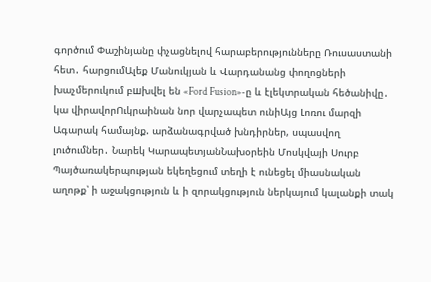գործում Փաշինյանը փչացնելով հարաբերությունները Ռուսաստանի հետ․ հարցումԱլեք Մանուկյան և Վարդանանց փողոցների խաչմերուկում բшխվել են «Ford Fusion»-ը և էլեկտրական հեծանիվը․ կա վիրավորՈւկրաինան նոր վարչապետ ունիԱյց Լոռու մարզի Ագարակ համայնք. արձանագրված խնդիրներ, սպասվող լուծումներ․ Նարեկ ԿարապետյանՆախօրեին Մոսկվայի Սուրբ Պայծառակերպության եկեղեցում տեղի է ունեցել միասնական աղոթք՝ ի աջակցություն և ի զորակցություն ներկայում կալանքի տակ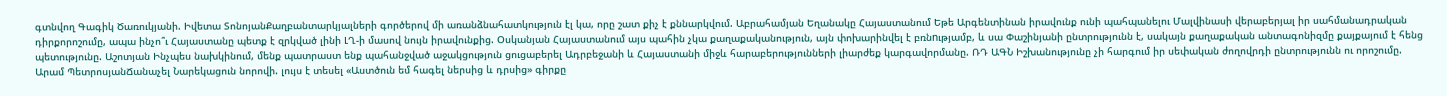գտնվող Գագիկ Ծառուկյանի. Իվետա ՏոնոյանՔաղբանտարկյալների գործերով մի առանձնահատկություն էլ կա, որը շատ քիչ է քննարկվում. Աբրահամյան Եղանակը Հայաստանում Եթե Արգենտինան իրավունք ունի պահպանելու Մալվինասի վերաբերյալ իր սահմանադրական դիրքորոշումը, ապա ինչո՞ւ Հայաստանը պետք է զրկված լինի ԼՂ-ի մասով նույն իրավունքից. Օսկանյան Հայաստանում այս պահին չկա քաղաքականություն, այն փոխարինվել է բռնnւթյամբ, և սա Փաշինյանի ընտրությունն է, սակայն քաղաքական անտագոնիզմը քայքայում է հենց պետությունը. Աշոտյան Ինչպես նախկինում, մենք պատրաստ ենք պահանջված աջակցություն ցուցաբերել Ադրբեջանի և Հայաստանի միջև հարաբերությունների լիարժեք կարգավորմանը. ՌԴ ԱԳՆ Իշխանությունը չի հարգում իր սեփական ժողովրդի ընտրությունն ու որոշումը. Արամ ՊետրոսյանՃանաչել Նարեկացուն նորովի. լույս է տեսել «Աստծուն եմ հագել ներսից և դրսից» գիրքը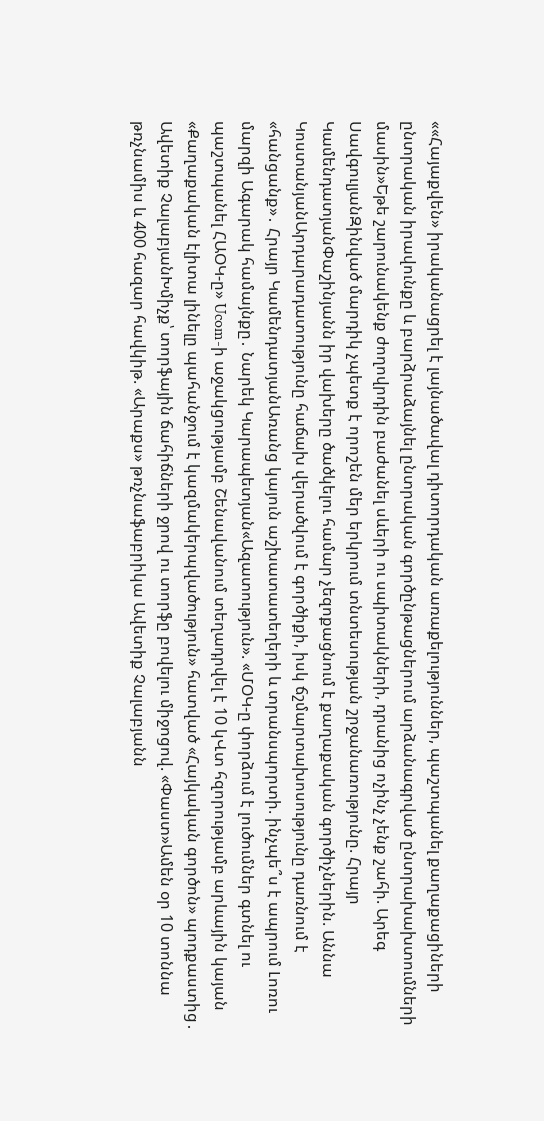««Հայաքվեն» իրականացրել է լայնածավալ դիտորդական առաքելություններ, պաշտպանել քաղաքացիների ընտրական իրավունքը և բարձրաձայնել ընտրական գործընթացներում արձանագրված ընտրախախտումների մասին»Եթե շարունակենք ժողովրդին բաժանել սևերի ու սպիտակների, դրանից ոչինչ չենք շահի. Արեգ ՍավգուլյանԶինված մարդիկ չպետք է որոշեն մեր երկրում տնտեսության շրջանառությունը. Հրայր ԿամենդատյանՓաշինյանն իր վախերը ծածկելու համար չեզոքացնում է քաղաքական գործիչներին. Աննա ԿոստանյանԱրդարադատությունը հաճախ վերածվում է գործիքի, իսկ ճշմարտախոսությունը դառնում է «հանցանք»․ Հրայր ԿամենդատյանԱռանց կայուն աշխատատեղերի և տրանսպորտի. ինչպե՞ս է ապրում Լոռու մարզի Ագարակ համայնքը․ Նարեկ Կարապետյան«Ազատություն». «ՄՕԿ-ը փորձում է լուծումներ գտնել ու պաշտպանել ՀԱՕԿ-ը» Ucom-ի աջակցությամբ Շենավանում տեղադրվել է 10 կՎտ հզորությամբ արևային կայան «Քաղաքական էլիտա լինելը պահանջում է կազմակերպվածություն» հատված «Հայկական գործոն» պոդքաստից․ Ավետիք ՉալաբյանԽմիչք՝ տորֆային ճահիճների ջրով ու տորֆը բովելու միջոցով. «Փաստ»Ամեն օր 10 տոննա թռչնամիս և 400 հազար հավկիթ. «Արաքս» թռչնաֆաբրիկա Ավետիք Չալաբյանն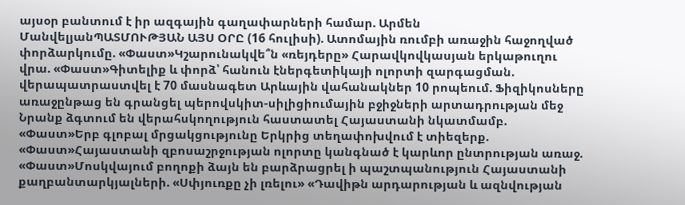այսօր բանտում է իր ազգային գաղափարների համար. Արմեն ՄանվելյանՊԱՏՄՈՒԹՅԱՆ ԱՅՍ ՕՐԸ (16 հուլիսի). Ատոմային ռումբի առաջին հաջողված փորձարկումը. «Փաստ»Կշարունակվե՞ն «ռեյդերը» Հարավկովկասյան երկաթուղու վրա. «Փաստ»Գիտելիք և փորձ՝ հանուն էներգետիկայի ոլորտի զարգացման. վերապատրաստվել է 70 մասնագետ Արևային վահանակներ 10 րոպեում. Ֆիզիկոսները առաջընթաց են գրանցել պերովսկիտ-սիլիցիումային բջիջների արտադրության մեջ Նրանք ձգտում են վերահսկողություն հաստատել Հայաստանի նկատմամբ. «Փաստ»Երբ գլոբալ մրցակցությունը Երկրից տեղափոխվում է տիեզերք. «Փաստ»Հայաստանի զբոսաշրջության ոլորտը կանգնած է կարևոր ընտրության առաջ. «Փաստ»Մոսկվայում բողոքի ձայն են բարձրացրել ի պաշտպանություն Հայաստանի քաղբանտարկյալների. «Սփյուռքը չի լռելու» «Դավիթն արդարության և ազնվության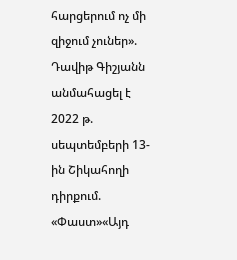հարցերում ոչ մի զիջում չուներ». Դավիթ Գիշյանն անմահացել է 2022 թ. սեպտեմբերի 13-ին Շիկահողի դիրքում. «Փաստ»«Այդ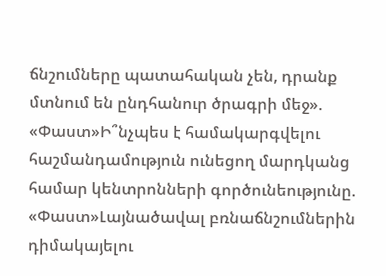ճնշումները պատահական չեն, դրանք մտնում են ընդհանուր ծրագրի մեջ». «Փաստ»Ի՞նչպես է համակարգվելու հաշմանդամություն ունեցող մարդկանց համար կենտրոնների գործունեությունը. «Փաստ»Լայնածավալ բռնաճնշումներին դիմակայելու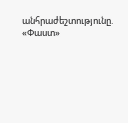անհրաժեշտությունը. «Փաստ»